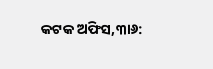କଟକ ଅଫିସ,୩ା୬: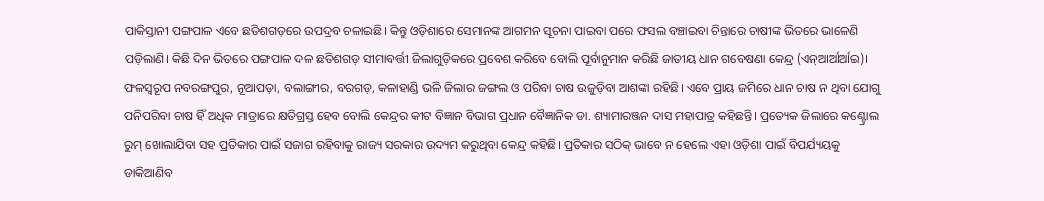ପାକିସ୍ତାନୀ ପଙ୍ଗପାଳ ଏବେ ଛତିଶଗଡ଼ରେ ଉପଦ୍ରବ ଚଳାଇଛି। କିନ୍ତୁ ଓଡ଼ିଶାରେ ସେମାନଙ୍କ ଆଗମନ ସୂଚନା ପାଇବା ପରେ ଫସଲ ବଞ୍ଚାଇବା ଚିନ୍ତାରେ ଚାଷୀଙ୍କ ଭିତରେ ଭାଳେଣି ପଡ଼ିଲାଣି। କିଛି ଦିନ ଭିତରେ ପଙ୍ଗପାଳ ଦଳ ଛତିଶଗଡ଼ ସୀମାବର୍ତ୍ତୀ ଜିଲାଗୁଡ଼ିକରେ ପ୍ରବେଶ କରିବେ ବୋଲି ପୂର୍ବାନୁମାନ କରିଛି ଜାତୀୟ ଧାନ ଗବେଷଣା କେନ୍ଦ୍ର (ଏନ୍ଆର୍ଆର୍ଆଇ)। ଫଳସ୍ବରୂପ ନବରଙ୍ଗପୁର, ନୂଆପଡ଼ା, ବଲାଙ୍ଗୀର, ବରଗଡ଼, କଳାହାଣ୍ଡି ଭଳି ଜିଲାର ଜଙ୍ଗଲ ଓ ପରିବା ଚାଷ ଉଜୁଡ଼ିବା ଆଶଙ୍କା ରହିଛି। ଏବେ ପ୍ରାୟ ଜମିରେ ଧାନ ଚାଷ ନ ଥିବା ଯୋଗୁ ପନିପରିବା ଚାଷ ହିଁ ଅଧିକ ମାତ୍ରାରେ କ୍ଷତିଗ୍ରସ୍ତ ହେବ ବୋଲି କେନ୍ଦ୍ରର କୀଟ ବିଜ୍ଞାନ ବିଭାଗ ପ୍ରଧାନ ବୈଜ୍ଞାନିକ ଡା. ଶ୍ୟାମାରଞ୍ଜନ ଦାସ ମହାପାତ୍ର କହିଛନ୍ତି। ପ୍ରତ୍ୟେକ ଜିଲାରେ କଣ୍ଟ୍ରୋଲ ରୁମ୍ ଖୋଲାଯିବା ସହ ପ୍ରତିକାର ପାଇଁ ସଜାଗ ରହିବାକୁ ରାଜ୍ୟ ସରକାର ଉଦ୍ୟମ କରୁଥିବା କେନ୍ଦ୍ର କହିଛି। ପ୍ରତିକାର ସଠିକ୍ ଭାବେ ନ ହେଲେ ଏହା ଓଡ଼ିଶା ପାଇଁ ବିପର୍ଯ୍ୟୟକୁ ଡାକିଆଣିବ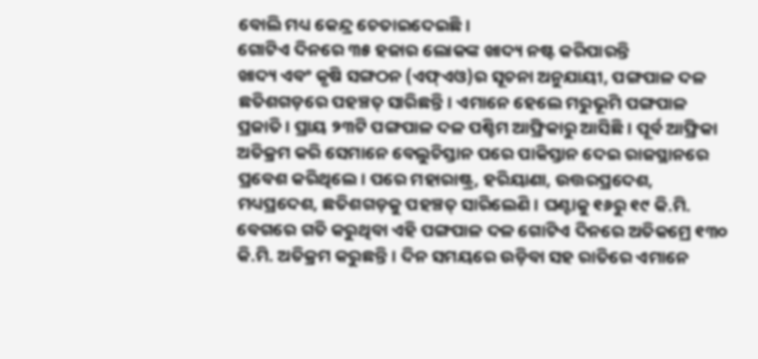ବୋଲି ମଧ୍ୟ କେନ୍ଦ୍ର ଚେତାଇଦେଇଛି।
ଗୋଟିଏ ଦିନରେ ୩୫ ହଜାର ଲୋକଙ୍କ ଖାଦ୍ୟ ନଷ୍ଟ କରିପାରନ୍ତି
ଖାଦ୍ୟ ଏବଂ କୃଷି ସଙ୍ଗଠନ (ଏଫ୍ଏଓ)ର ସୂଚନା ଅନୁଯାୟୀ, ପଙ୍ଗପାଳ ଦଳ ଛତିଶଗଡ଼ରେ ପହଞ୍ଚତ୍ ସାରିଛନ୍ତି। ଏମାନେ ହେଲେ ମରୁଭୂମି ପଙ୍ଗପାଳ ପ୍ରଜାତି। ପ୍ରାୟ ୨୩ଟି ପଙ୍ଗପାଳ ଦଳ ପଶ୍ଚିମ ଆଫ୍ରିକାରୁ ଆସିଛି। ପୂର୍ବ ଆଫ୍ରିକା ଅତିକ୍ରମ କରି ସେମାନେ ବେଲୁଚିସ୍ତାନ ପରେ ପାକିସ୍ତାନ ଦେଇ ରାଜସ୍ଥାନରେ ପ୍ରବେଶ କରିଥିଲେ। ପରେ ମହାରାଷ୍ଟ୍ର, ହରିୟାଣା, ଉତ୍ତରପ୍ରଦେଶ, ମଧ୍ୟପ୍ରଦେଶ, ଛତିଶଗଡ଼କୁ ପହଞ୍ଚତ୍ ସାରିଲେଣି। ଘଣ୍ଟାକୁ ୧୬ରୁ ୧୯ କି.ମି. ବେଗରେ ଗତି କରୁଥିବା ଏହି ପଙ୍ଗପାଳ ଦଳ ଗୋଟିଏ ଦିନରେ ଅତିକମ୍ରେ ୧୩୦ କି.ମି. ଅତିକ୍ରମ କରୁଛନ୍ତି। ଦିନ ସମୟରେ ଉଡ଼ିବା ସହ ରାତିରେ ଏମାନେ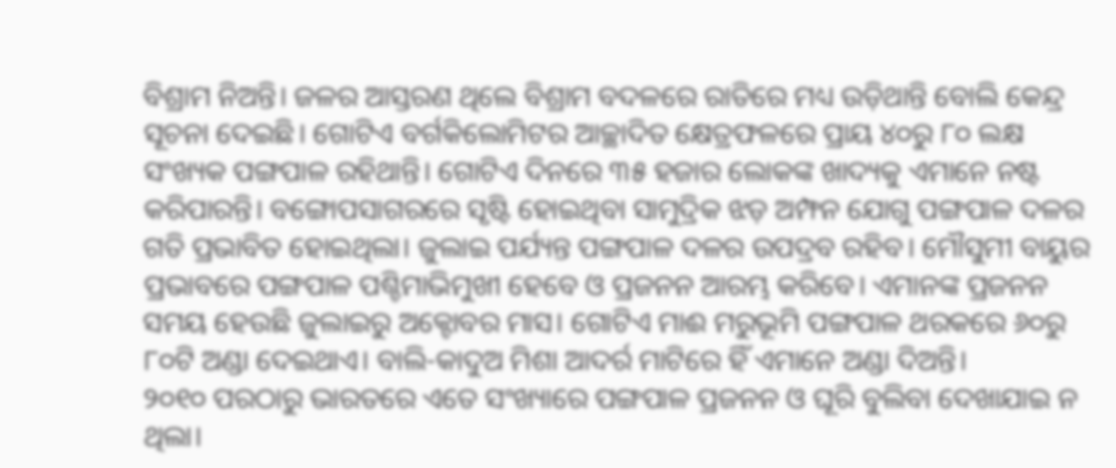ବିଶ୍ରାମ ନିଅନ୍ତି। ଜଳର ଆସ୍ତରଣ ଥିଲେ ବିଶ୍ରାମ ବଦଳରେ ରାତିରେ ମଧ୍ୟ ଉଡ଼ିଥାନ୍ତି ବୋଲି କେନ୍ଦ୍ର ସୂଚନା ଦେଇଛି। ଗୋଟିଏ ବର୍ଗକିଲୋମିଟର ଆଚ୍ଛାଦିତ କ୍ଷେତ୍ରଫଳରେ ପ୍ରାୟ ୪୦ରୁ ୮୦ ଲକ୍ଷ ସଂଖ୍ୟକ ପଙ୍ଗପାଳ ରହିଥାନ୍ତି। ଗୋଟିଏ ଦିନରେ ୩୫ ହଜାର ଲୋକଙ୍କ ଖାଦ୍ୟକୁ ଏମାନେ ନଷ୍ଟ କରିପାରନ୍ତି। ବଙ୍ଗୋପସାଗରରେ ସୃଷ୍ଟି ହୋଇଥିବା ସାମୁଦ୍ରିକ ଝଡ଼ ଅମ୍ଫନ ଯୋଗୁ ପଙ୍ଗପାଳ ଦଳର ଗତି ପ୍ରଭାବିତ ହୋଇଥିଲା। ଜୁଲାଇ ପର୍ଯ୍ୟନ୍ତ ପଙ୍ଗପାଳ ଦଳର ଉପଦ୍ରବ ରହିବ। ମୌସୁମୀ ବାୟୁର ପ୍ରଭାବରେ ପଙ୍ଗପାଳ ପଶ୍ଚିମାଭିମୁଖୀ ହେବେ ଓ ପ୍ରଜନନ ଆରମ୍ଭ କରିବେ। ଏମାନଙ୍କ ପ୍ରଜନନ ସମୟ ହେଉଛି ଜୁଲାଇରୁ ଅକ୍ଟୋବର ମାସ। ଗୋଟିଏ ମାଈ ମରୁଭୂମି ପଙ୍ଗପାଳ ଥରକରେ ୬୦ରୁ ୮୦ଟି ଅଣ୍ଡା ଦେଇଥାଏ। ବାଲି-କାଦୁଅ ମିଶା ଆଦର୍ର ମାଟିରେ ହିଁ ଏମାନେ ଅଣ୍ଡା ଦିଅନ୍ତି।
୨୦୧୦ ପରଠାରୁ ଭାରତରେ ଏତେ ସଂଖ୍ୟାରେ ପଙ୍ଗପାଳ ପ୍ରଜନନ ଓ ଘୂରି ବୁଲିବା ଦେଖାଯାଇ ନ ଥିଲା।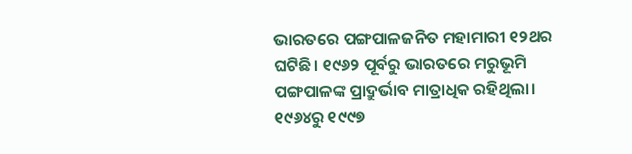ଭାରତରେ ପଙ୍ଗପାଳଜନିତ ମହାମାରୀ ୧୨ଥର ଘଟିଛି। ୧୯୬୨ ପୂର୍ବରୁ ଭାରତରେ ମରୁଭୂମି ପଙ୍ଗପାଳଙ୍କ ପ୍ରାଦ୍ରୁର୍ଭାବ ମାତ୍ରାଧିକ ରହିଥିଲା। ୧୯୬୪ରୁ ୧୯୯୭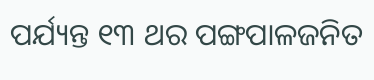ପର୍ଯ୍ୟନ୍ତ ୧୩ ଥର ପଙ୍ଗପାଳଜନିତ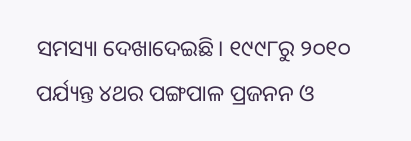ସମସ୍ୟା ଦେଖାଦେଇଛି। ୧୯୯୮ରୁ ୨୦୧୦ ପର୍ଯ୍ୟନ୍ତ ୪ଥର ପଙ୍ଗପାଳ ପ୍ରଜନନ ଓ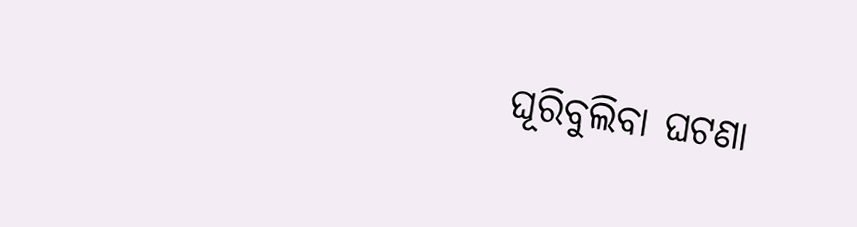ଘୂରିବୁଲିବା ଘଟଣା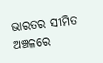ଭାରତର ସୀମିତ ଅଞ୍ଚଳରେ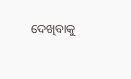ଦେଖିବାକୁ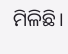ମିଳିଛି।